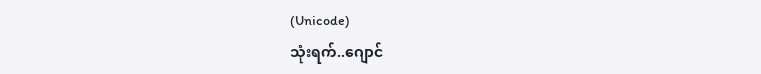(Unicode)
သုံးရက်..ဂျောင်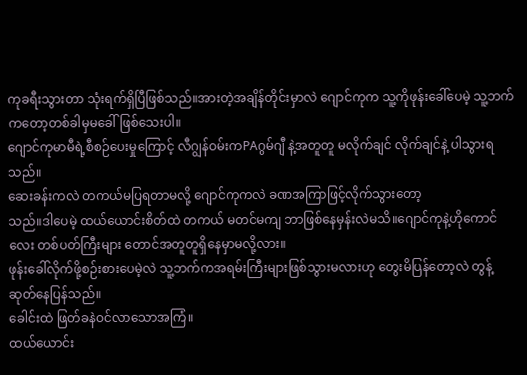ကုခရီးသွားတာ သုံးရက်ရှိပြီဖြစ်သည်။အားတဲ့အချိန်တိုင်းမှာလဲ ဂျောင်ကုက သူ့ကိုဖုန်းခေါ်ပေမဲ့ သူ့ဘက်ကတော့တစ်ခါမှမခေါ်ဖြစ်သေးပါ။
ဂျောင်ကုမာမီရဲ့စီစဉ်ပေးမှုကြောင့် လီဂျွန်ဝမ်းကPAဂွမ်ဂျီ နဲ့အတူတူ မလိုက်ချင် လိုက်ချင်နဲ့ ပါသွားရသည်။
ဆေးခန်းကလဲ တကယ်မပြရတာမလို့ ဂျောင်ကုကလဲ ခဏအကြာဖြင့်လိုက်သွားတော့
သည်။ဒါပေမဲ့ ထယ်ယောင်းစိတ်ထဲ တကယ် မတင်မကျ ဘာဖြစ်နေမှန်းလဲမသိ။ဂျောင်ကုနဲ့ဟိုကောင်လေး တစ်ပတ်ကြီးများ တောင်အတူတူရှိနေမှာမလို့လား။
ဖုန်းခေါ်လိုက်ဖို့စဉ်းစားပေမဲ့လဲ သူ့ဘက်ကအရမ်းကြီးများဖြစ်သွားမလားဟု တွေးမိပြန်တော့လဲ တွန့်ဆုတ်နေပြန်သည်။
ခေါင်းထဲ ဖြတ်ခနဲဝင်လာသောအကြံ။
ထယ်ယောင်း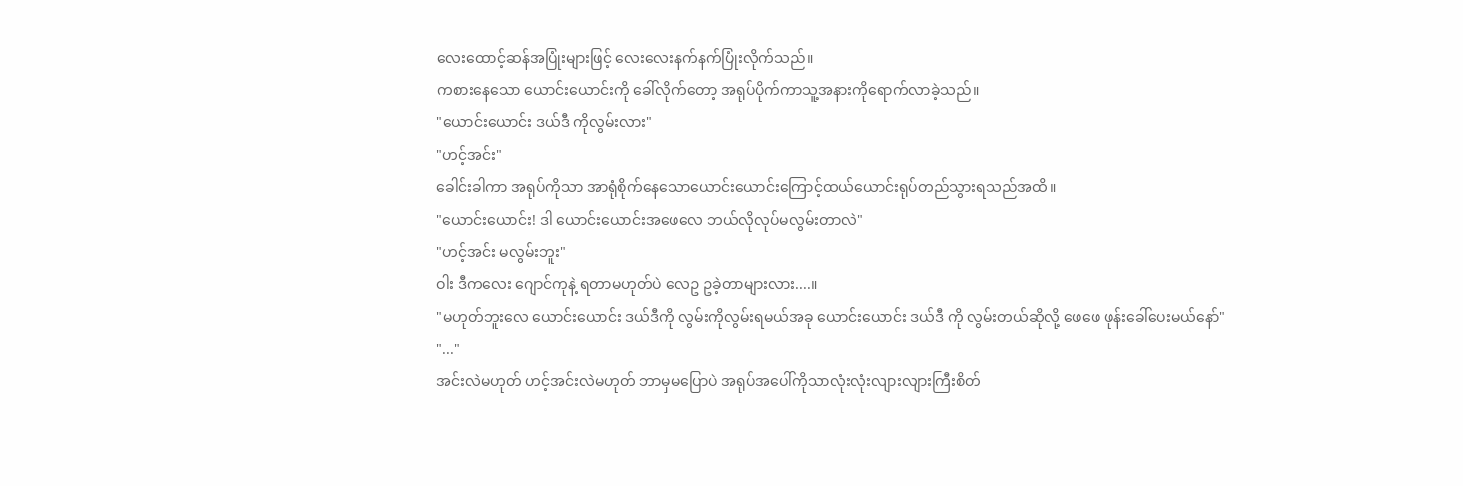လေးထောင့်ဆန်အပြုံးများဖြင့် လေးလေးနက်နက်ပြုံးလိုက်သည်။
ကစားနေသော ယောင်းယောင်းကို ခေါ်လိုက်တော့ အရုပ်ပိုက်ကာသူ့အနားကိုရောက်လာခဲ့သည်။
"ယောင်းယောင်း ဒယ်ဒီ ကိုလွမ်းလား"
"ဟင့်အင်း"
ခေါင်းခါကာ အရုပ်ကိုသာ အာရုံစိုက်နေသောယောင်းယောင်းကြောင့်ထယ်ယောင်းရုပ်တည်သွားရသည်အထိ။
"ယောင်းယောင်း! ဒါ ယောင်းယောင်းအဖေလေ ဘယ်လိုလုပ်မလွမ်းတာလဲ"
"ဟင့်အင်း မလွမ်းဘူး"
ဝါး ဒီကလေး ဂျောင်ကုနဲ့ ရတာမဟုတ်ပဲ လေဥ ဥခဲ့တာများလား....။
"မဟုတ်ဘူးလေ ယောင်းယောင်း ဒယ်ဒီကို လွမ်းကိုလွမ်းရမယ်အခု ယောင်းယောင်း ဒယ်ဒီ ကို လွမ်းတယ်ဆိုလို့ ဖေဖေ ဖုန်းခေါ်ပေးမယ်နော်"
"..."
အင်းလဲမဟုတ် ဟင့်အင်းလဲမဟုတ် ဘာမှမပြောပဲ အရုပ်အပေါ်ကိုသာလုံးလုံးလျားလျားကြီးစိတ်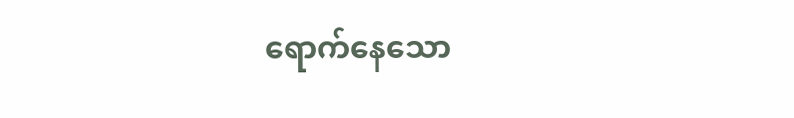ရောက်နေသော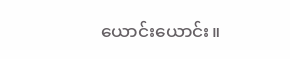ယောင်းယောင်း။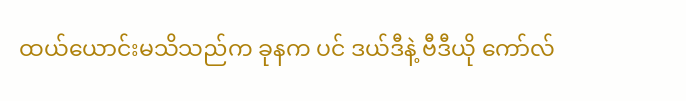ထယ်ယောင်းမသိသည်က ခုနက ပင် ဒယ်ဒီနဲ့ ဗီဒီယို ကော်လ်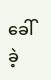ခေါ်ခဲ့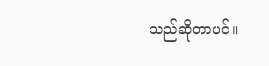သည်ဆိုတာပင်။